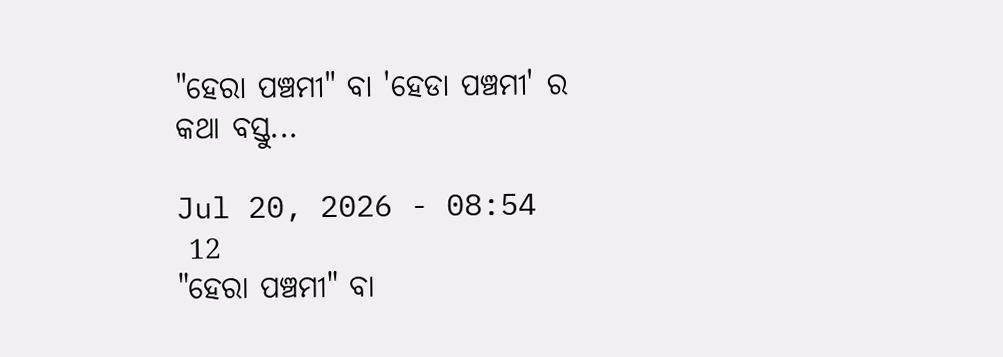"ହେରା ପଞ୍ଚମୀ" ବା 'ହେଡା ପଞ୍ଚମୀ' ର କଥା ବସ୍ତୁ...

Jul 20, 2026 - 08:54
 12
"ହେରା ପଞ୍ଚମୀ" ବା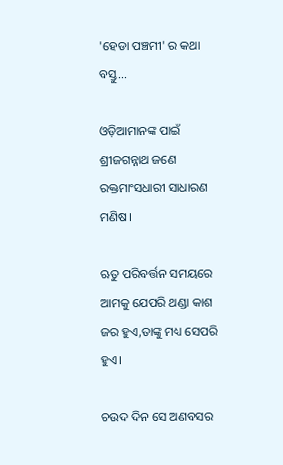'ହେଡା ପଞ୍ଚମୀ' ର କଥା ବସ୍ତୁ...

ଓଡ଼ିଆମାନଙ୍କ ପାଇଁ ଶ୍ରୀଜଗନ୍ନାଥ ଜଣେ ରକ୍ତମାଂସଧାରୀ ସାଧାରଣ ମଣିଷ।

ଋତୁ ପରିବର୍ତ୍ତନ ସମୟରେ ଆମକୁ ଯେପରି ଥଣ୍ଡା କାଶ ଜର ହୁଏ,ତାଙ୍କୁ ମଧ୍ୟ ସେପରି ହୁଏ।

ଚଉଦ ଦିନ ସେ ଅଣବସର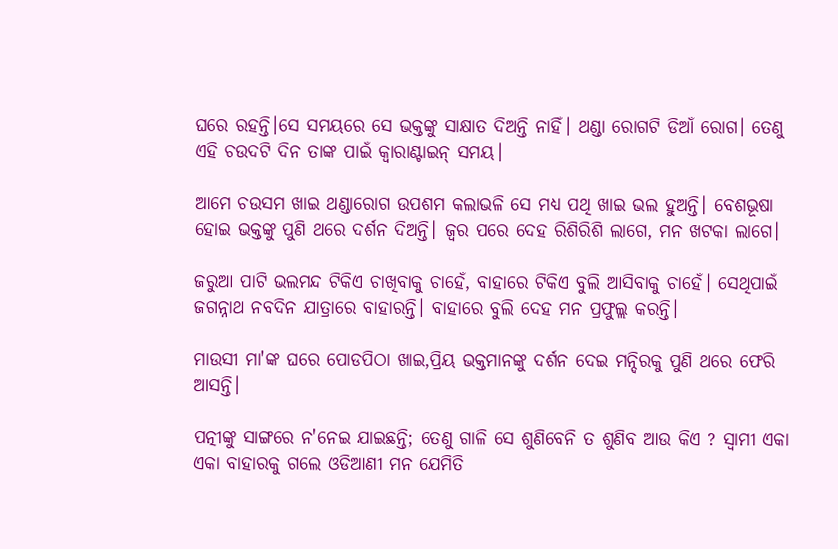ଘରେ ରହନ୍ତି।ସେ ସମୟରେ ସେ ଭକ୍ତଙ୍କୁ ସାକ୍ଷାତ ଦିଅନ୍ତି ନାହିଁ। ଥଣ୍ଡା ରୋଗଟି ଡିଆଁ ରୋଗ। ତେଣୁ ଏହି ଚଉଦଟି ଦିନ ତାଙ୍କ ପାଇଁ କ୍ବାରାଣ୍ଟାଇନ୍ ସମୟ।

ଆମେ ଚଉସମ ଖାଇ ଥଣ୍ଡାରୋଗ ଉପଶମ କଲାଭଳି ସେ ମଧ୍ୟ ପଥି ଖାଇ ଭଲ ହୁଅନ୍ତି। ବେଶଭୂଷା ହୋଇ ଭକ୍ତଙ୍କୁ ପୁଣି ଥରେ ଦର୍ଶନ ଦିଅନ୍ତି। ଜ୍ବର ପରେ ଦେହ ରିଶିରିଶି ଲାଗେ, ମନ ଖଟକା ଲାଗେ।

ଜରୁଆ ପାଟି ଭଲମନ୍ଦ ଟିକିଏ ଚାଖିବାକୁ ଚାହେଁ, ବାହାରେ ଟିକିଏ ବୁଲି ଆସିବାକୁ ଚାହେଁ। ସେଥିପାଇଁ ଜଗନ୍ନାଥ ନବଦିନ ଯାତ୍ରାରେ ବାହାରନ୍ତି। ବାହାରେ ବୁଲି ଦେହ ମନ ପ୍ରଫୁଲ୍ଲ କରନ୍ତି।

ମାଉସୀ ମା'ଙ୍କ ଘରେ ପୋଡପିଠା ଖାଇ,ପ୍ରିୟ ଭକ୍ତମାନଙ୍କୁ ଦର୍ଶନ ଦେଇ ମନ୍ଦିରକୁ ପୁଣି ଥରେ ଫେରି ଆସନ୍ତି।

ପତ୍ନୀଙ୍କୁ ସାଙ୍ଗରେ ନ'ନେଇ ଯାଇଛନ୍ତି; ତେଣୁ ଗାଳି ସେ ଶୁଣିବେନି ତ ଶୁଣିବ ଆଉ କିଏ ? ସ୍ବାମୀ ଏକା ଏକା ବାହାରକୁ ଗଲେ ଓଡିଆଣୀ ମନ ଯେମିତି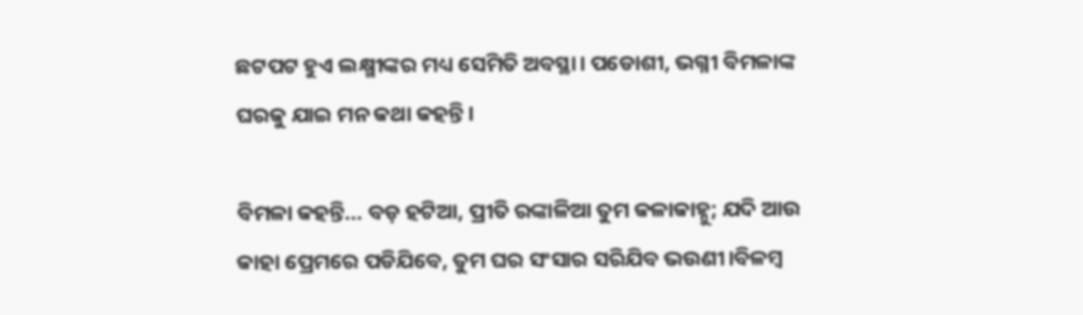ଛଟପଟ ହୁଏ ଲକ୍ଷ୍ମୀଙ୍କର ମଧ୍ୟ ସେମିତି ଅବସ୍ଥା। ପଡୋଶୀ, ଭଗ୍ନୀ ବିମଳାଙ୍କ ଘରକୁ ଯାଇ ମନ କଥା କହନ୍ତି।

ବିମଳା କହନ୍ତି... ବଡ଼ ହଟିଆ, ପ୍ରୀତି ରଙ୍କାଳିଆ ତୁମ କଳାକାହ୍ନୁ; ଯଦି ଆଉ କାହା ପ୍ରେମରେ ପଡିଯିବେ, ତୁମ ଘର ସଂସାର ସରିଯିବ ଭଉଣୀ।ବିଳମ୍ବ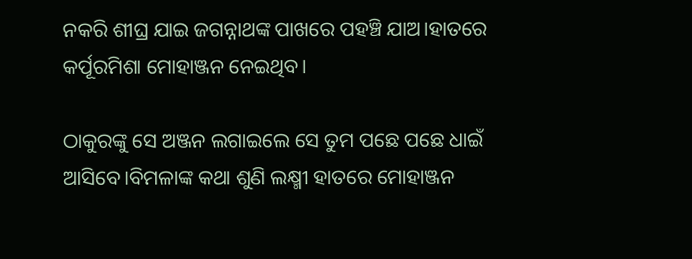ନକରି ଶୀଘ୍ର ଯାଇ ଜଗନ୍ନାଥଙ୍କ ପାଖରେ ପହଞ୍ଚି ଯାଅ।ହାତରେ କର୍ପୂରମିଶା ମୋହାଞ୍ଜନ ନେଇଥିବ।

ଠାକୁରଙ୍କୁ ସେ ଅଞ୍ଜନ ଲଗାଇଲେ ସେ ତୁମ ପଛେ ପଛେ ଧାଇଁ ଆସିବେ।ବିମଳାଙ୍କ କଥା ଶୁଣି ଲକ୍ଷ୍ମୀ ହାତରେ ମୋହାଞ୍ଜନ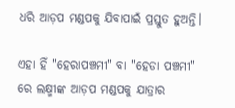ଧରି ଆଡ଼ପ ମଣ୍ଡପକୁ ଯିବାପାଇଁ ପ୍ରସ୍ତୁତ ହୁଅନ୍ତି।

ଏହା ହିଁ "ହେରାପଞ୍ଚମୀ" ବା "ହେଡା ପଞ୍ଚମୀ" ରେ ଲକ୍ଷ୍ମୀଙ୍କ ଆଡ଼ପ ମଣ୍ଡପକୁ ଯାତ୍ରାର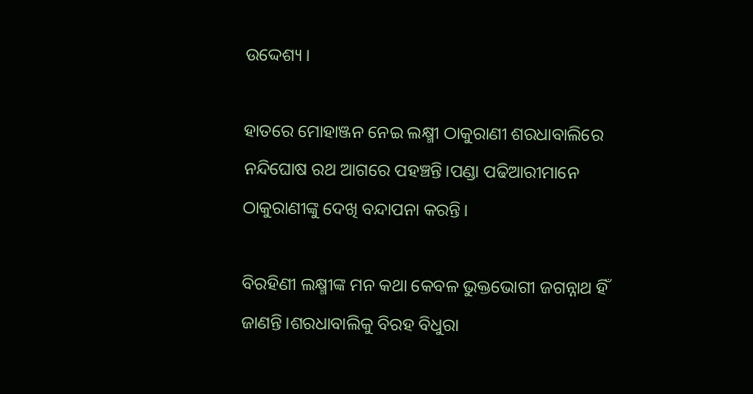ଉଦ୍ଦେଶ୍ୟ।

ହାତରେ ମୋହାଞ୍ଜନ ନେଇ ଲକ୍ଷ୍ମୀ ଠାକୁରାଣୀ ଶରଧାବାଲିରେ ନନ୍ଦିଘୋଷ ରଥ ଆଗରେ ପହଞ୍ଚନ୍ତି।ପଣ୍ଡା ପଢିଆରୀମାନେ ଠାକୁରାଣୀଙ୍କୁ ଦେଖି ବନ୍ଦାପନା କରନ୍ତି।

ବିରହିଣୀ ଲକ୍ଷ୍ମୀଙ୍କ ମନ କଥା କେବଳ ଭୁକ୍ତଭୋଗୀ ଜଗନ୍ନାଥ ହିଁ ଜାଣନ୍ତି।ଶରଧାବାଲିକୁ ବିରହ ବିଧୁରା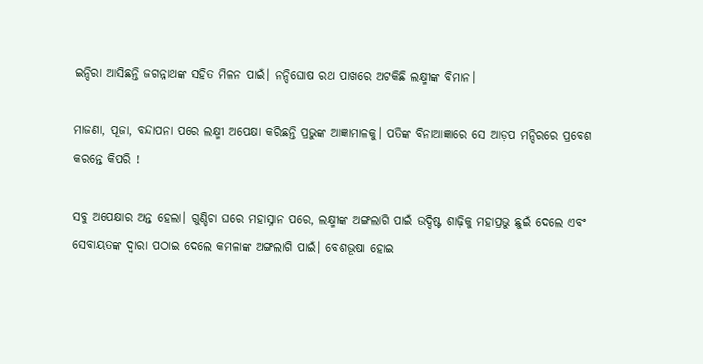ଇନ୍ଦିରା ଆସିଛନ୍ତି ଜଗନ୍ନାଥଙ୍କ ସହିତ ମିଳନ ପାଇଁ। ନନ୍ଦିଘୋଷ ରଥ ପାଖରେ ଅଟକିଛି ଲକ୍ଷ୍ମୀଙ୍କ ବିମାନ।

ମାଜଣା, ପୂଜା, ବନ୍ଦାପନା ପରେ ଲକ୍ଷ୍ମୀ ଅପେକ୍ଷା କରିଛନ୍ତି ପ୍ରଭୁଙ୍କ ଆଜ୍ଞାମାଳକୁ। ପତିଙ୍କ ବିନାଆଜ୍ଞାରେ ସେ ଆଡ଼ପ ମନ୍ଦିରରେ ପ୍ରବେଶ କରନ୍ତେ କିପରି !

ସବୁ ଅପେକ୍ଷାର ଅନ୍ତ ହେଲା। ଗୁଣ୍ଡିଚା ଘରେ ମହାସ୍ନାନ ପରେ, ଲକ୍ଷ୍ମୀଙ୍କ ଅଙ୍ଗଲାଗି ପାଇଁ ଉଦ୍ଦିଷ୍ଟ ଶାଢ଼ିକୁ ମହାପ୍ରଭୁ ଛୁଇଁ ଦେଲେ ଏବଂ ସେବାୟତଙ୍କ ଦ୍ବାରା ପଠାଇ ଦେଲେ କମଳାଙ୍କ ଅଙ୍ଗଲାଗି ପାଇଁ। ବେଶଭୂଷା ହୋଇ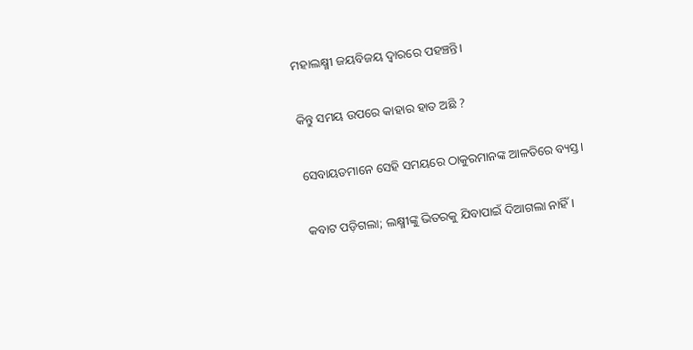ମହାଲକ୍ଷ୍ମୀ ଜୟବିଜୟ ଦ୍ଵାରରେ ପହଞ୍ଚନ୍ତି।

କିନ୍ତୁ ସମୟ ଉପରେ କାହାର ହାତ ଅଛି ?

ସେବାୟତମାନେ ସେହି ସମୟରେ ଠାକୁରମାନଙ୍କ ଆଳତିରେ ବ୍ୟସ୍ତ।

କବାଟ ପଡ଼ିଗଲା; ଲକ୍ଷ୍ମୀଙ୍କୁ ଭିତରକୁ ଯିବାପାଇଁ ଦିଆଗଲା ନାହିଁ।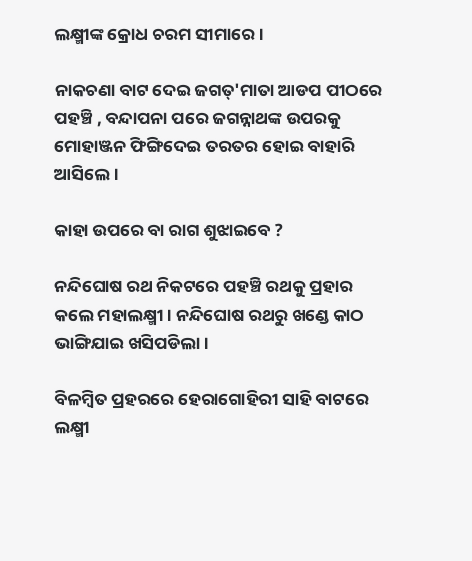ଲକ୍ଷ୍ମୀଙ୍କ କ୍ରୋଧ ଚରମ ସୀମାରେ।

ନାକଚଣା ବାଟ ଦେଇ ଜଗତ୍'ମାତା ଆଡପ ପୀଠରେ ପହଞ୍ଚି , ବନ୍ଦାପନା ପରେ ଜଗନ୍ନାଥଙ୍କ ଉପରକୁ ମୋହାଞ୍ଜନ ଫିଙ୍ଗିଦେଇ ତରତର ହୋଇ ବାହାରି ଆସିଲେ।

କାହା ଉପରେ ବା ରାଗ ଶୁଝାଇବେ ?

ନନ୍ଦିଘୋଷ ରଥ ନିକଟରେ ପହଞ୍ଚି ରଥକୁ ପ୍ରହାର କଲେ ମହାଲକ୍ଷ୍ମୀ। ନନ୍ଦିଘୋଷ ରଥରୁ ଖଣ୍ଡେ କାଠ ଭାଙ୍ଗିଯାଇ ଖସିପଡିଲା।

ବିଳମ୍ବିତ ପ୍ରହରରେ ହେରାଗୋହିରୀ ସାହି ବାଟରେ ଲକ୍ଷ୍ମୀ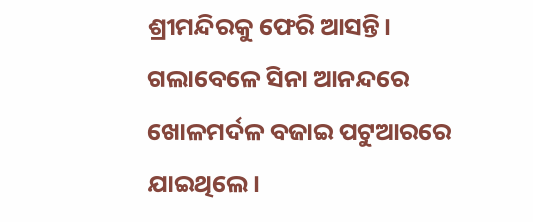ଶ୍ରୀମନ୍ଦିରକୁ ଫେରି ଆସନ୍ତି। ଗଲାବେଳେ ସିନା ଆନନ୍ଦରେ ଖୋଳମର୍ଦଳ ବଜାଇ ପଟୁଆରରେ ଯାଇଥିଲେ।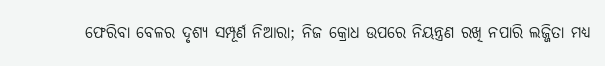ଫେରିବା ବେଳର ଦୃଶ୍ୟ ସମ୍ପୂର୍ଣ ନିଆରା; ନିଜ କ୍ରୋଧ ଉପରେ ନିୟନ୍ତ୍ରଣ ରଖି ନପାରି ଲଜ୍ଜିତା ମଧ୍ୟ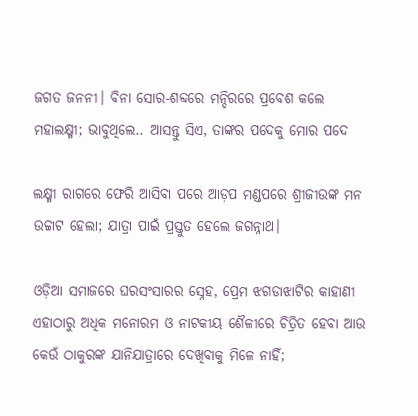ଜଗତ ଜନନୀ। ବିନା ସୋର-ଶବ୍ଦରେ ମନ୍ଦିରରେ ପ୍ରବେଶ କଲେ ମହାଲକ୍ଷ୍ମୀ; ଭାବୁଥିଲେ.. ଆସନ୍ତୁ ସିଏ, ତାଙ୍କର ପଦେକୁ ମୋର ପଦେ

ଲକ୍ଷ୍ମୀ ରାଗରେ ଫେରି ଆସିବା ପରେ ଆଡ଼ପ ମଣ୍ଡପରେ ଶ୍ରୀଜୀଉଙ୍କ ମନ ଉଚ୍ଚାଟ ହେଲା; ଯାତ୍ରା ପାଇଁ ପ୍ରସ୍ତୁତ ହେଲେ ଜଗନ୍ନାଥ।

ଓଡ଼ିଆ ସମାଜରେ ଘରସଂସାରର ସ୍ନେହ, ପ୍ରେମ ଝଗଡାଝାଟିର କାହାଣୀ ଏହାଠାରୁ ଅଧିକ ମନୋରମ ଓ ନାଟକୀୟ ଶୈଳୀରେ ଚିତ୍ରିତ ହେବା ଆଉ କେଉଁ ଠାକୁରଙ୍କ ଯାନିଯାତ୍ରାରେ ଦେଖିବାକୁ ମିଳେ ନାହିଁ;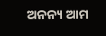ଅନନ୍ୟ ଆମ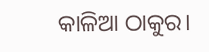କାଳିଆ ଠାକୁର।